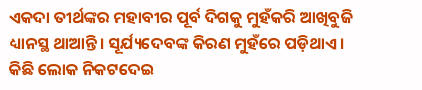ଏକଦା ତୀର୍ଥଙ୍କର ମହାବୀର ପୂର୍ବ ଦିଗକୁ ମୁହଁକରି ଆଖିବୁଜି ଧ୍ୟାନସ୍ଥ ଥାଆନ୍ତି। ସୂର୍ଯ୍ୟଦେବଙ୍କ କିରଣ ମୁହଁରେ ପଡ଼ିଥାଏ। କିଛି ଲୋକ ନିକଟଦେଇ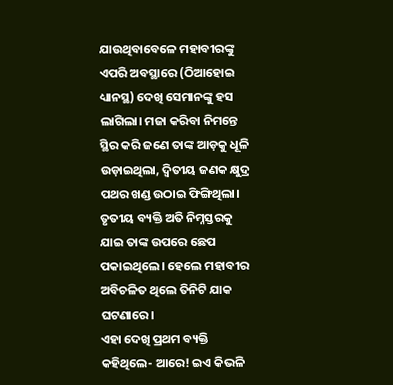ଯାଉଥିବାବେଳେ ମହାବୀରଙ୍କୁ ଏପରି ଅବସ୍ଥାରେ (ଠିଆହୋଇ ଧ୍ୟାନସ୍ଥ) ଦେଖି ସେମାନଙ୍କୁ ହସ ଲାଗିଲା। ମଜା କରିବା ନିମନ୍ତେ ସ୍ଥିର କରି ଜଣେ ତାଙ୍କ ଆଡ଼କୁ ଧୂଳି ଉଡ଼ାଇଥିଲା, ଦ୍ବିତୀୟ ଜଣକ କ୍ଷୁଦ୍ର ପଥର ଖଣ୍ଡ ଉଠାଇ ଫିଙ୍ଗିଥିଲା। ତୃତୀୟ ବ୍ୟକ୍ତି ଅତି ନିମ୍ନସ୍ତରକୁ ଯାଇ ତାଙ୍କ ଉପରେ ଛେପ ପକାଇଥିଲେ। ହେଲେ ମହାବୀର ଅବିଚଳିତ ଥିଲେ ତିନିଟି ଯାକ ଘଟଣାରେ।
ଏହା ଦେଖି ପ୍ରଥମ ବ୍ୟକ୍ତି କହିଥିଲେ- ଆରେ! ଇଏ କିଭଳି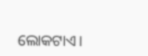ଲୋକଟାଏ।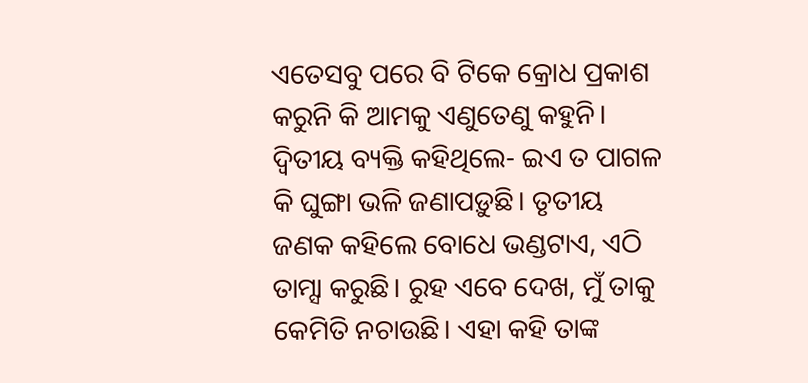ଏତେସବୁ ପରେ ବି ଟିକେ କ୍ରୋଧ ପ୍ରକାଶ କରୁନି କି ଆମକୁ ଏଣୁତେଣୁ କହୁନି। ଦ୍ବିତୀୟ ବ୍ୟକ୍ତି କହିଥିଲେ- ଇଏ ତ ପାଗଳ କି ଘୁଙ୍ଗା ଭଳି ଜଣାପଡ଼ୁଛି। ତୃତୀୟ ଜଣକ କହିଲେ ବୋଧେ ଭଣ୍ଡଟାଏ, ଏଠି ତାମ୍ସା କରୁଛି। ରୁହ ଏବେ ଦେଖ, ମୁଁ ତାକୁ କେମିତି ନଚାଉଛି। ଏହା କହି ତାଙ୍କ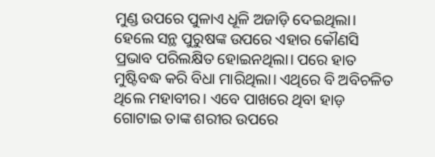ମୁଣ୍ଡ ଉପରେ ପୁଳାଏ ଧୂଳି ଅଜାଡ଼ି ଦେଇଥିଲା। ହେଲେ ସନ୍ଥ ପୁରୁଷଙ୍କ ଉପରେ ଏହାର କୌଣସି ପ୍ରଭାବ ପରିଲକ୍ଷିତ ହୋଇନଥିଲା। ପରେ ହାତ ମୁଷ୍ଟିବଦ୍ଧ କରି ବିଧା ମାରିଥିଲା। ଏଥିରେ ବି ଅବିଚଳିତ ଥିଲେ ମହାବୀର। ଏବେ ପାଖରେ ଥିବା ହାଡ଼ ଗୋଟାଇ ତାଙ୍କ ଶରୀର ଉପରେ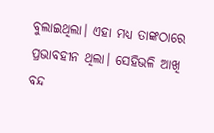ବୁଲାଇଥିଲା। ଏହା ମଧ୍ୟ ତାଙ୍କଠାରେ ପ୍ରଭାବହୀନ ଥିଲା। ସେହିଭଳି ଆଖି ବନ୍ଦ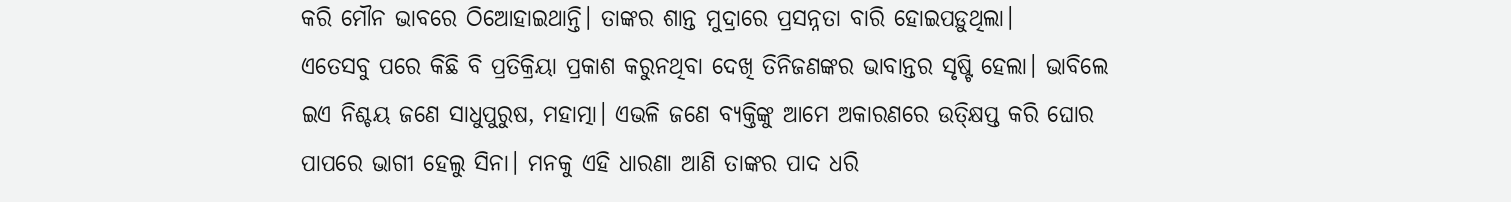କରି ମୌନ ଭାବରେ ଠିଆେହାଇଥାନ୍ତି। ତାଙ୍କର ଶାନ୍ତ ମୁଦ୍ରାରେ ପ୍ରସନ୍ନତା ବାରି ହୋଇପଡ଼ୁଥିଲା।
ଏତେସବୁ ପରେ କିଛି ବି ପ୍ରତିକ୍ରିୟା ପ୍ରକାଶ କରୁନଥିବା ଦେଖି ତିନିଜଣଙ୍କର ଭାବାନ୍ତର ସୃଷ୍ଟି ହେଲା। ଭାବିଲେ ଇଏ ନିଶ୍ଚୟ ଜଣେ ସାଧୁପୁରୁଷ, ମହାତ୍ମା। ଏଭଳି ଜଣେ ବ୍ୟକ୍ତିଙ୍କୁ ଆମେ ଅକାରଣରେ ଉତ୍କ୍ଷିପ୍ତ କରି ଘୋର ପାପରେ ଭାଗୀ ହେଲୁ ସିନା। ମନକୁ ଏହି ଧାରଣା ଆଣି ତାଙ୍କର ପାଦ ଧରି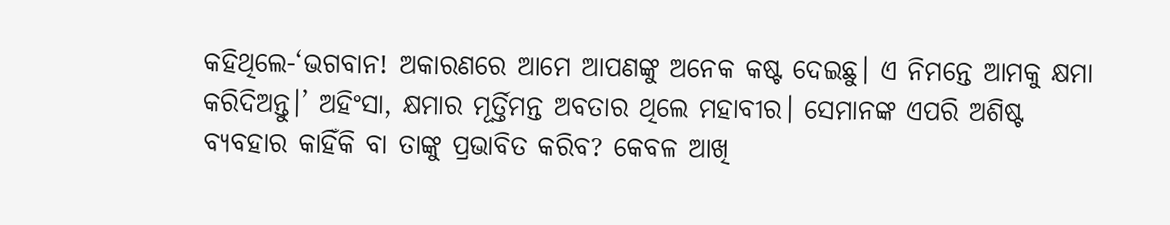କହିଥିଲେ-‘ଭଗବାନ! ଅକାରଣରେ ଆମେ ଆପଣଙ୍କୁ ଅନେକ କଷ୍ଟ ଦେଇଛୁ। ଏ ନିମନ୍ତେ ଆମକୁ କ୍ଷମା କରିଦିଅନ୍ତୁ।’ ଅହିଂସା, କ୍ଷମାର ମୂର୍ତ୍ତିମନ୍ତ ଅବତାର ଥିଲେ ମହାବୀର। ସେମାନଙ୍କ ଏପରି ଅଶିଷ୍ଟ ବ୍ୟବହାର କାହିଁକି ବା ତାଙ୍କୁ ପ୍ରଭାବିତ କରିବ? କେବଳ ଆଖି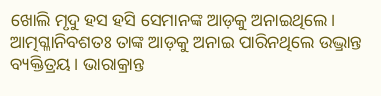ଖୋଲି ମୃଦୁ ହସ ହସି ସେମାନଙ୍କ ଆଡ଼କୁ ଅନାଇଥିଲେ। ଆତ୍ମଗ୍ଳାନିବଶତଃ ତାଙ୍କ ଆଡ଼କୁ ଅନାଇ ପାରିନଥିଲେ ଉଦ୍ଭ୍ରାନ୍ତ ବ୍ୟକ୍ତିତ୍ରୟ। ଭାରାକ୍ରାନ୍ତ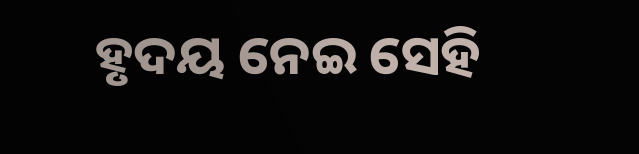ହୃଦୟ ନେଇ ସେହି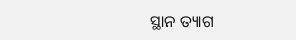ସ୍ଥାନ ତ୍ୟାଗ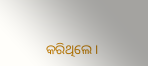କରିଥିଲେ।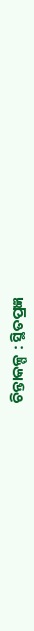ଚିନ୍ତାକଳ୍ପ : ସ୍ଥିତପ୍ରଜ୍ଞ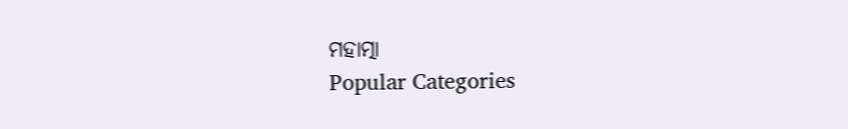ମହାତ୍ମା
Popular Categories